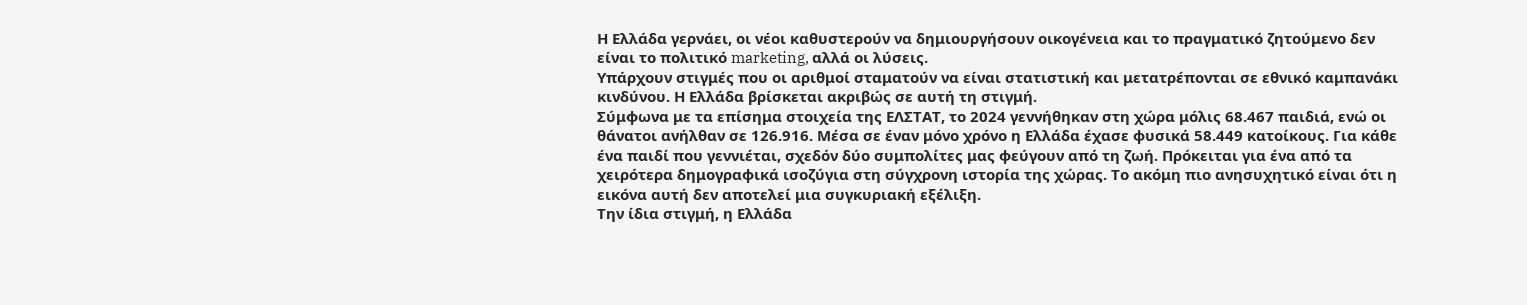Η Ελλάδα γερνάει, οι νέοι καθυστερούν να δημιουργήσουν οικογένεια και το πραγματικό ζητούμενο δεν είναι το πολιτικό marketing, αλλά οι λύσεις.
Υπάρχουν στιγμές που οι αριθμοί σταματούν να είναι στατιστική και μετατρέπονται σε εθνικό καμπανάκι κινδύνου. Η Ελλάδα βρίσκεται ακριβώς σε αυτή τη στιγμή.
Σύμφωνα με τα επίσημα στοιχεία της ΕΛΣΤΑΤ, το 2024 γεννήθηκαν στη χώρα μόλις 68.467 παιδιά, ενώ οι θάνατοι ανήλθαν σε 126.916. Μέσα σε έναν μόνο χρόνο η Ελλάδα έχασε φυσικά 58.449 κατοίκους. Για κάθε ένα παιδί που γεννιέται, σχεδόν δύο συμπολίτες μας φεύγουν από τη ζωή. Πρόκειται για ένα από τα χειρότερα δημογραφικά ισοζύγια στη σύγχρονη ιστορία της χώρας. Το ακόμη πιο ανησυχητικό είναι ότι η εικόνα αυτή δεν αποτελεί μια συγκυριακή εξέλιξη.
Την ίδια στιγμή, η Ελλάδα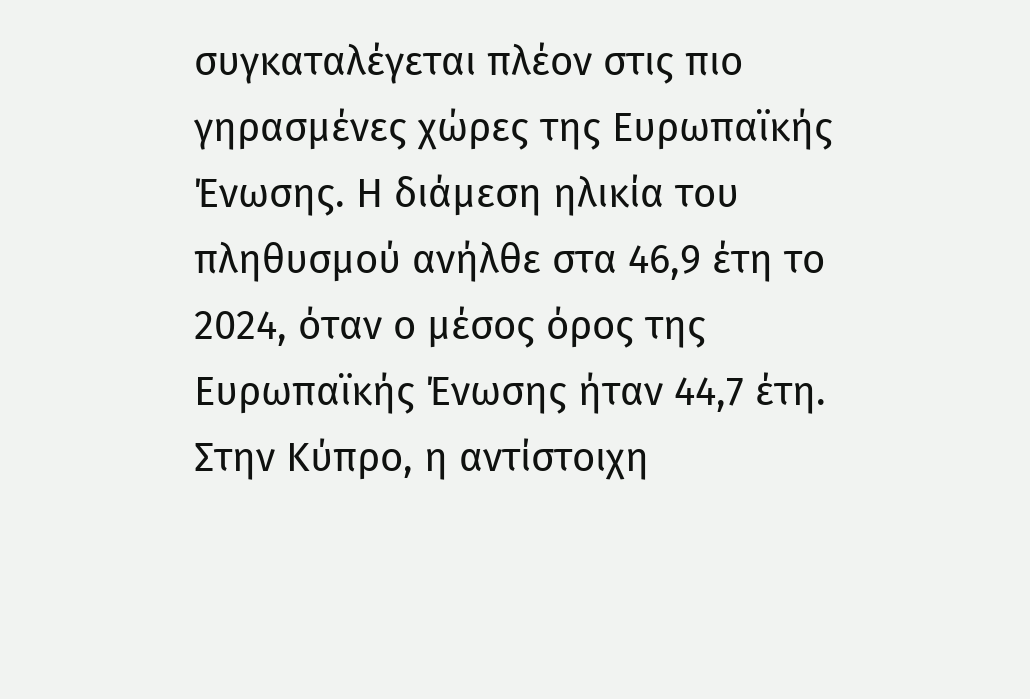συγκαταλέγεται πλέον στις πιο γηρασμένες χώρες της Ευρωπαϊκής Ένωσης. Η διάμεση ηλικία του πληθυσμού ανήλθε στα 46,9 έτη το 2024, όταν ο μέσος όρος της Ευρωπαϊκής Ένωσης ήταν 44,7 έτη. Στην Κύπρο, η αντίστοιχη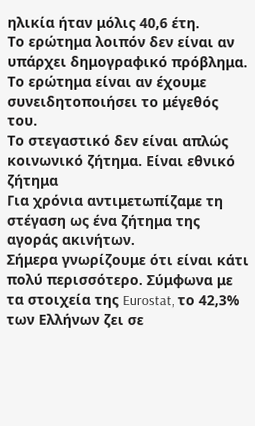ηλικία ήταν μόλις 40,6 έτη.
Το ερώτημα λοιπόν δεν είναι αν υπάρχει δημογραφικό πρόβλημα.
Το ερώτημα είναι αν έχουμε συνειδητοποιήσει το μέγεθός του.
Το στεγαστικό δεν είναι απλώς κοινωνικό ζήτημα. Είναι εθνικό ζήτημα
Για χρόνια αντιμετωπίζαμε τη στέγαση ως ένα ζήτημα της αγοράς ακινήτων.
Σήμερα γνωρίζουμε ότι είναι κάτι πολύ περισσότερο. Σύμφωνα με τα στοιχεία της Eurostat, το 42,3% των Ελλήνων ζει σε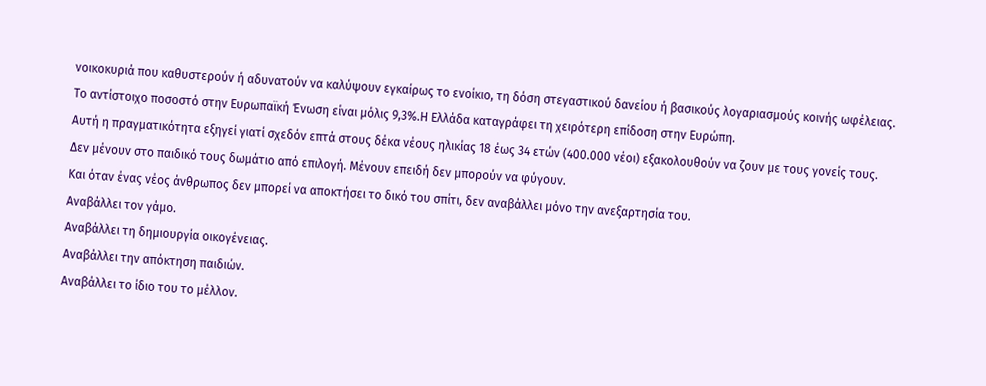νοικοκυριά που καθυστερούν ή αδυνατούν να καλύψουν εγκαίρως το ενοίκιο, τη δόση στεγαστικού δανείου ή βασικούς λογαριασμούς κοινής ωφέλειας. Το αντίστοιχο ποσοστό στην Ευρωπαϊκή Ένωση είναι μόλις 9,3%.Η Ελλάδα καταγράφει τη χειρότερη επίδοση στην Ευρώπη.
Αυτή η πραγματικότητα εξηγεί γιατί σχεδόν επτά στους δέκα νέους ηλικίας 18 έως 34 ετών (400.000 νέοι) εξακολουθούν να ζουν με τους γονείς τους.
Δεν μένουν στο παιδικό τους δωμάτιο από επιλογή. Μένουν επειδή δεν μπορούν να φύγουν.
Και όταν ένας νέος άνθρωπος δεν μπορεί να αποκτήσει το δικό του σπίτι, δεν αναβάλλει μόνο την ανεξαρτησία του.
Αναβάλλει τον γάμο.
Αναβάλλει τη δημιουργία οικογένειας.
Αναβάλλει την απόκτηση παιδιών.
Αναβάλλει το ίδιο του το μέλλον.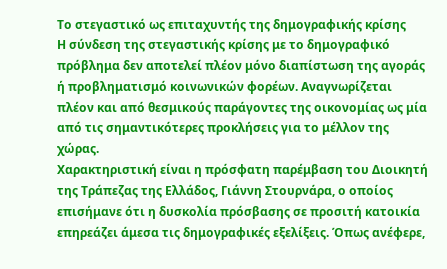Το στεγαστικό ως επιταχυντής της δημογραφικής κρίσης
Η σύνδεση της στεγαστικής κρίσης με το δημογραφικό πρόβλημα δεν αποτελεί πλέον μόνο διαπίστωση της αγοράς ή προβληματισμό κοινωνικών φορέων. Αναγνωρίζεται πλέον και από θεσμικούς παράγοντες της οικονομίας ως μία από τις σημαντικότερες προκλήσεις για το μέλλον της χώρας.
Χαρακτηριστική είναι η πρόσφατη παρέμβαση του Διοικητή της Τράπεζας της Ελλάδος, Γιάννη Στουρνάρα, ο οποίος επισήμανε ότι η δυσκολία πρόσβασης σε προσιτή κατοικία επηρεάζει άμεσα τις δημογραφικές εξελίξεις. Όπως ανέφερε,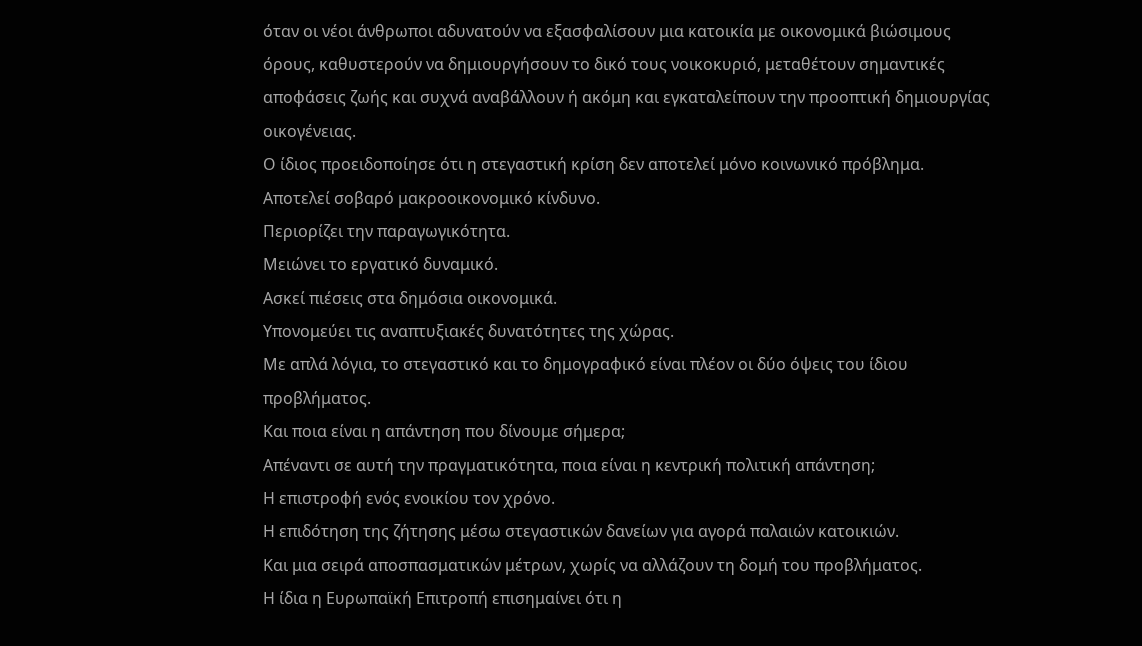όταν οι νέοι άνθρωποι αδυνατούν να εξασφαλίσουν μια κατοικία με οικονομικά βιώσιμους όρους, καθυστερούν να δημιουργήσουν το δικό τους νοικοκυριό, μεταθέτουν σημαντικές αποφάσεις ζωής και συχνά αναβάλλουν ή ακόμη και εγκαταλείπουν την προοπτική δημιουργίας οικογένειας.
Ο ίδιος προειδοποίησε ότι η στεγαστική κρίση δεν αποτελεί μόνο κοινωνικό πρόβλημα.
Αποτελεί σοβαρό μακροοικονομικό κίνδυνο.
Περιορίζει την παραγωγικότητα.
Μειώνει το εργατικό δυναμικό.
Ασκεί πιέσεις στα δημόσια οικονομικά.
Υπονομεύει τις αναπτυξιακές δυνατότητες της χώρας.
Με απλά λόγια, το στεγαστικό και το δημογραφικό είναι πλέον οι δύο όψεις του ίδιου προβλήματος.
Και ποια είναι η απάντηση που δίνουμε σήμερα;
Απέναντι σε αυτή την πραγματικότητα, ποια είναι η κεντρική πολιτική απάντηση;
Η επιστροφή ενός ενοικίου τον χρόνο.
Η επιδότηση της ζήτησης μέσω στεγαστικών δανείων για αγορά παλαιών κατοικιών.
Και μια σειρά αποσπασματικών μέτρων, χωρίς να αλλάζουν τη δομή του προβλήματος.
Η ίδια η Ευρωπαϊκή Επιτροπή επισημαίνει ότι η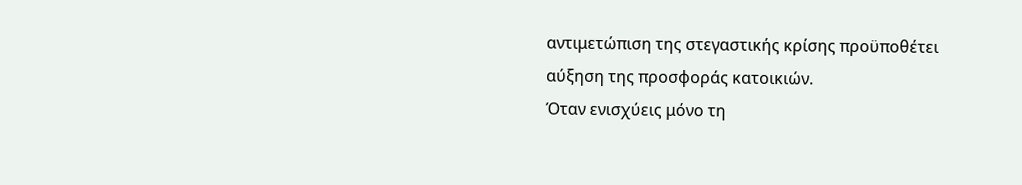αντιμετώπιση της στεγαστικής κρίσης προϋποθέτει αύξηση της προσφοράς κατοικιών.
Όταν ενισχύεις μόνο τη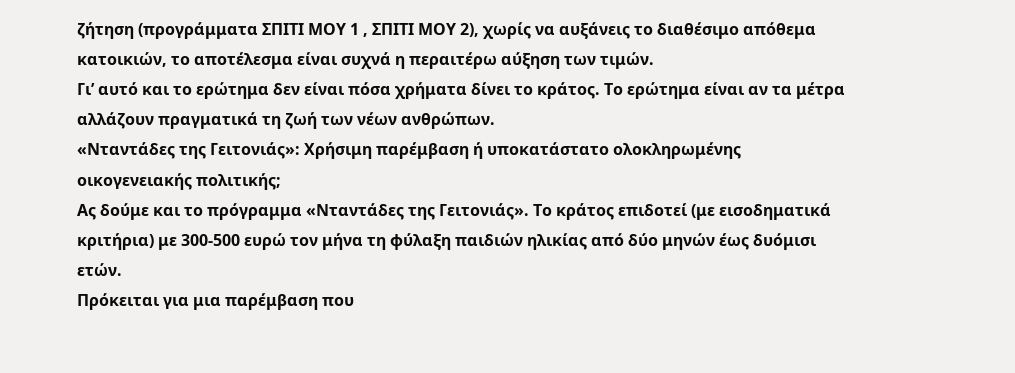ζήτηση (προγράμματα ΣΠΙΤΙ ΜΟΥ 1 , ΣΠΙΤΙ ΜΟΥ 2), χωρίς να αυξάνεις το διαθέσιμο απόθεμα κατοικιών, το αποτέλεσμα είναι συχνά η περαιτέρω αύξηση των τιμών.
Γι’ αυτό και το ερώτημα δεν είναι πόσα χρήματα δίνει το κράτος. Το ερώτημα είναι αν τα μέτρα αλλάζουν πραγματικά τη ζωή των νέων ανθρώπων.
«Νταντάδες της Γειτονιάς»: Χρήσιμη παρέμβαση ή υποκατάστατο ολοκληρωμένης οικογενειακής πολιτικής;
Ας δούμε και το πρόγραμμα «Νταντάδες της Γειτονιάς». Το κράτος επιδοτεί (με εισοδηματικά κριτήρια) με 300-500 ευρώ τον μήνα τη φύλαξη παιδιών ηλικίας από δύο μηνών έως δυόμισι ετών.
Πρόκειται για μια παρέμβαση που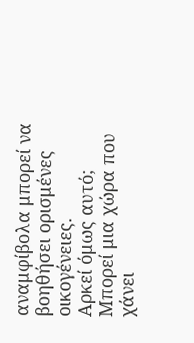αναμφίβολα μπορεί να βοηθήσει ορισμένες οικογένειες.
Αρκεί όμως αυτό;
Μπορεί μια χώρα που χάνει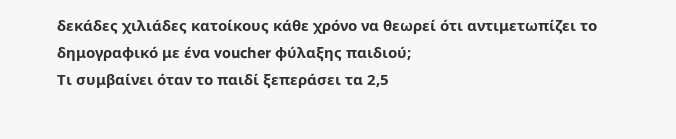δεκάδες χιλιάδες κατοίκους κάθε χρόνο να θεωρεί ότι αντιμετωπίζει το δημογραφικό με ένα voucher φύλαξης παιδιού;
Τι συμβαίνει όταν το παιδί ξεπεράσει τα 2,5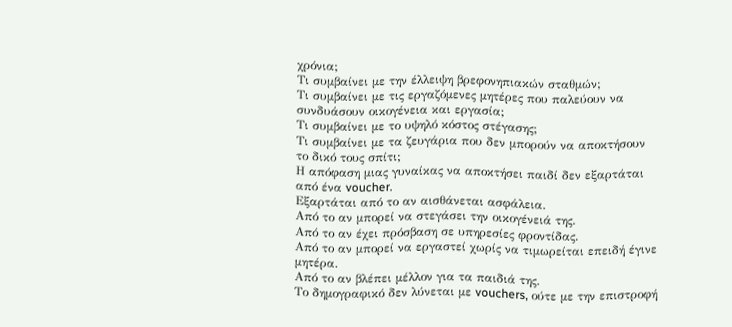χρόνια;
Τι συμβαίνει με την έλλειψη βρεφονηπιακών σταθμών;
Τι συμβαίνει με τις εργαζόμενες μητέρες που παλεύουν να συνδυάσουν οικογένεια και εργασία;
Τι συμβαίνει με το υψηλό κόστος στέγασης;
Τι συμβαίνει με τα ζευγάρια που δεν μπορούν να αποκτήσουν το δικό τους σπίτι;
Η απόφαση μιας γυναίκας να αποκτήσει παιδί δεν εξαρτάται από ένα voucher.
Εξαρτάται από το αν αισθάνεται ασφάλεια.
Από το αν μπορεί να στεγάσει την οικογένειά της.
Από το αν έχει πρόσβαση σε υπηρεσίες φροντίδας.
Από το αν μπορεί να εργαστεί χωρίς να τιμωρείται επειδή έγινε μητέρα.
Από το αν βλέπει μέλλον για τα παιδιά της.
Το δημογραφικό δεν λύνεται με vouchers, ούτε με την επιστροφή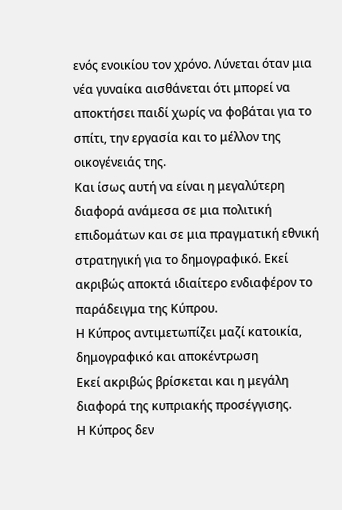ενός ενοικίου τον χρόνο. Λύνεται όταν μια νέα γυναίκα αισθάνεται ότι μπορεί να αποκτήσει παιδί χωρίς να φοβάται για το σπίτι, την εργασία και το μέλλον της οικογένειάς της.
Και ίσως αυτή να είναι η μεγαλύτερη διαφορά ανάμεσα σε μια πολιτική επιδομάτων και σε μια πραγματική εθνική στρατηγική για το δημογραφικό. Εκεί ακριβώς αποκτά ιδιαίτερο ενδιαφέρον το παράδειγμα της Κύπρου.
Η Κύπρος αντιμετωπίζει μαζί κατοικία, δημογραφικό και αποκέντρωση
Εκεί ακριβώς βρίσκεται και η μεγάλη διαφορά της κυπριακής προσέγγισης.
Η Κύπρος δεν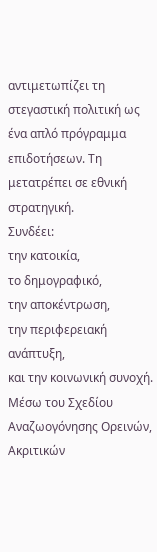αντιμετωπίζει τη στεγαστική πολιτική ως ένα απλό πρόγραμμα επιδοτήσεων. Τη μετατρέπει σε εθνική στρατηγική.
Συνδέει:
την κατοικία,
το δημογραφικό,
την αποκέντρωση,
την περιφερειακή ανάπτυξη,
και την κοινωνική συνοχή.
Μέσω του Σχεδίου Αναζωογόνησης Ορεινών, Ακριτικών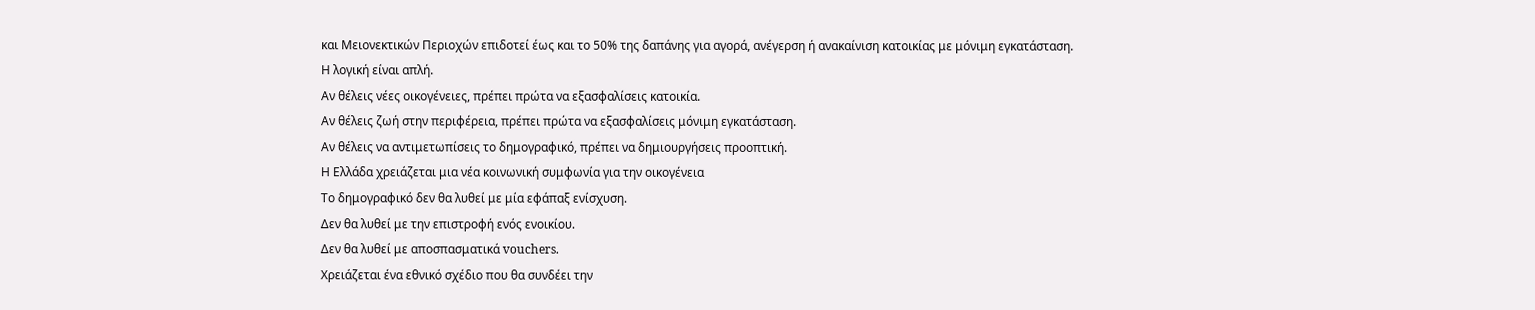και Μειονεκτικών Περιοχών επιδοτεί έως και το 50% της δαπάνης για αγορά, ανέγερση ή ανακαίνιση κατοικίας με μόνιμη εγκατάσταση.
Η λογική είναι απλή.
Αν θέλεις νέες οικογένειες, πρέπει πρώτα να εξασφαλίσεις κατοικία.
Αν θέλεις ζωή στην περιφέρεια, πρέπει πρώτα να εξασφαλίσεις μόνιμη εγκατάσταση.
Αν θέλεις να αντιμετωπίσεις το δημογραφικό, πρέπει να δημιουργήσεις προοπτική.
Η Ελλάδα χρειάζεται μια νέα κοινωνική συμφωνία για την οικογένεια
Το δημογραφικό δεν θα λυθεί με μία εφάπαξ ενίσχυση.
Δεν θα λυθεί με την επιστροφή ενός ενοικίου.
Δεν θα λυθεί με αποσπασματικά vouchers.
Χρειάζεται ένα εθνικό σχέδιο που θα συνδέει την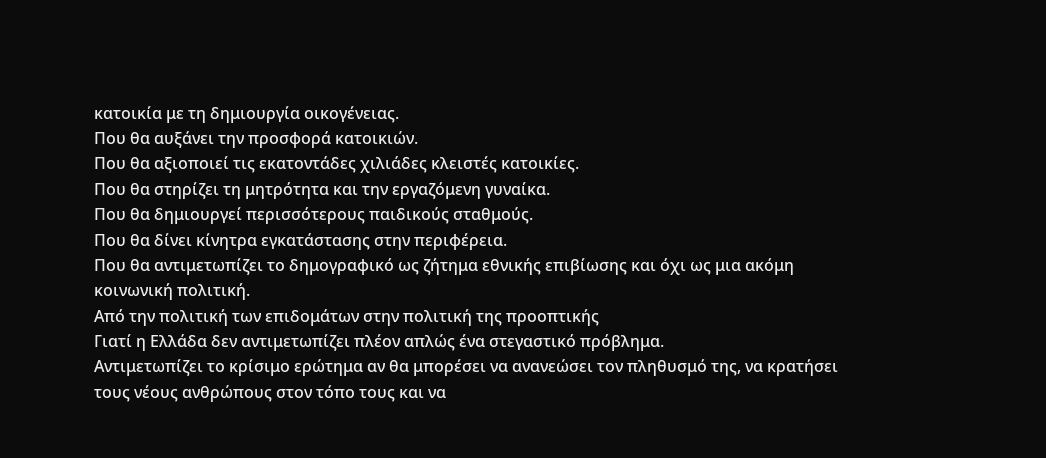κατοικία με τη δημιουργία οικογένειας.
Που θα αυξάνει την προσφορά κατοικιών.
Που θα αξιοποιεί τις εκατοντάδες χιλιάδες κλειστές κατοικίες.
Που θα στηρίζει τη μητρότητα και την εργαζόμενη γυναίκα.
Που θα δημιουργεί περισσότερους παιδικούς σταθμούς.
Που θα δίνει κίνητρα εγκατάστασης στην περιφέρεια.
Που θα αντιμετωπίζει το δημογραφικό ως ζήτημα εθνικής επιβίωσης και όχι ως μια ακόμη κοινωνική πολιτική.
Από την πολιτική των επιδομάτων στην πολιτική της προοπτικής
Γιατί η Ελλάδα δεν αντιμετωπίζει πλέον απλώς ένα στεγαστικό πρόβλημα.
Αντιμετωπίζει το κρίσιμο ερώτημα αν θα μπορέσει να ανανεώσει τον πληθυσμό της, να κρατήσει τους νέους ανθρώπους στον τόπο τους και να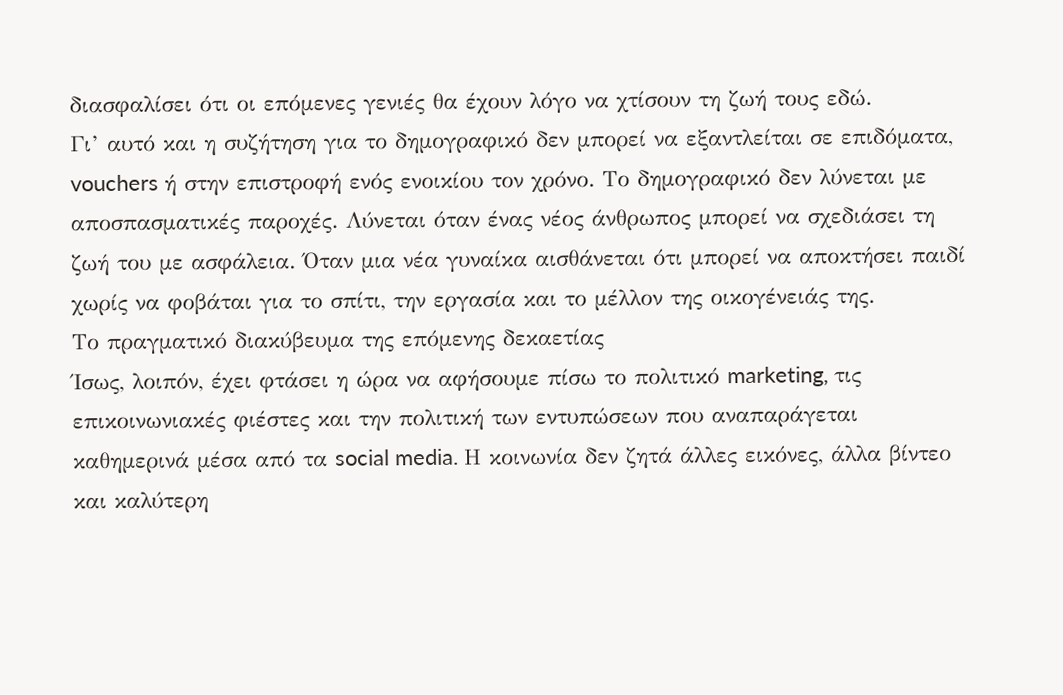διασφαλίσει ότι οι επόμενες γενιές θα έχουν λόγο να χτίσουν τη ζωή τους εδώ.
Γι’ αυτό και η συζήτηση για το δημογραφικό δεν μπορεί να εξαντλείται σε επιδόματα, vouchers ή στην επιστροφή ενός ενοικίου τον χρόνο. Το δημογραφικό δεν λύνεται με αποσπασματικές παροχές. Λύνεται όταν ένας νέος άνθρωπος μπορεί να σχεδιάσει τη ζωή του με ασφάλεια. Όταν μια νέα γυναίκα αισθάνεται ότι μπορεί να αποκτήσει παιδί χωρίς να φοβάται για το σπίτι, την εργασία και το μέλλον της οικογένειάς της.
Το πραγματικό διακύβευμα της επόμενης δεκαετίας
Ίσως, λοιπόν, έχει φτάσει η ώρα να αφήσουμε πίσω το πολιτικό marketing, τις επικοινωνιακές φιέστες και την πολιτική των εντυπώσεων που αναπαράγεται καθημερινά μέσα από τα social media. Η κοινωνία δεν ζητά άλλες εικόνες, άλλα βίντεο και καλύτερη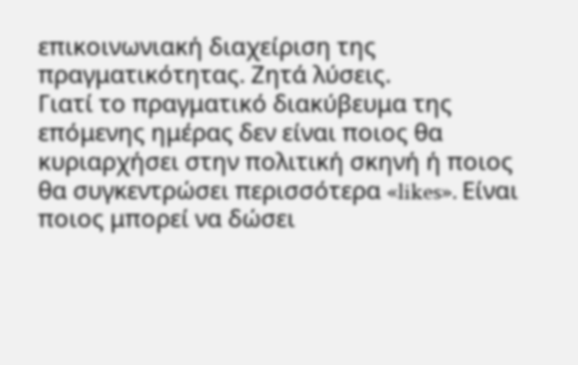επικοινωνιακή διαχείριση της πραγματικότητας. Ζητά λύσεις.
Γιατί το πραγματικό διακύβευμα της επόμενης ημέρας δεν είναι ποιος θα κυριαρχήσει στην πολιτική σκηνή ή ποιος θα συγκεντρώσει περισσότερα «likes». Είναι ποιος μπορεί να δώσει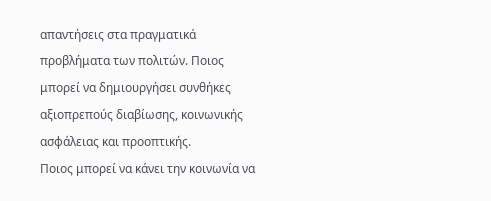απαντήσεις στα πραγματικά προβλήματα των πολιτών. Ποιος μπορεί να δημιουργήσει συνθήκες αξιοπρεπούς διαβίωσης, κοινωνικής ασφάλειας και προοπτικής.
Ποιος μπορεί να κάνει την κοινωνία να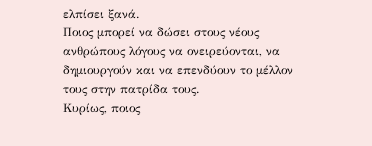ελπίσει ξανά.
Ποιος μπορεί να δώσει στους νέους ανθρώπους λόγους να ονειρεύονται, να δημιουργούν και να επενδύουν το μέλλον τους στην πατρίδα τους.
Κυρίως, ποιος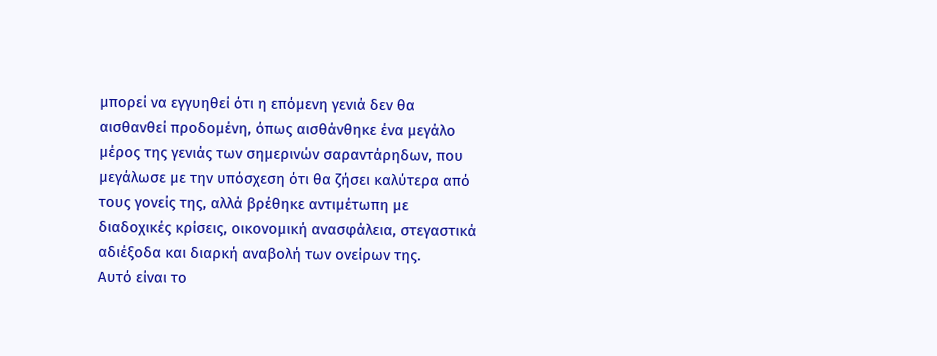μπορεί να εγγυηθεί ότι η επόμενη γενιά δεν θα αισθανθεί προδομένη, όπως αισθάνθηκε ένα μεγάλο μέρος της γενιάς των σημερινών σαραντάρηδων, που μεγάλωσε με την υπόσχεση ότι θα ζήσει καλύτερα από τους γονείς της, αλλά βρέθηκε αντιμέτωπη με διαδοχικές κρίσεις, οικονομική ανασφάλεια, στεγαστικά αδιέξοδα και διαρκή αναβολή των ονείρων της.
Αυτό είναι το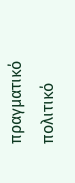πραγματικό πολιτικό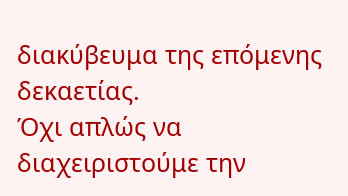διακύβευμα της επόμενης δεκαετίας.
Όχι απλώς να διαχειριστούμε την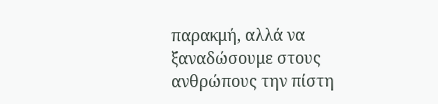παρακμή, αλλά να ξαναδώσουμε στους ανθρώπους την πίστη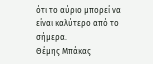ότι το αύριο μπορεί να είναι καλύτερο από το σήμερα.
Θέμης Μπάκας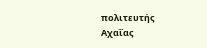πολιτευτής Αχαΐας